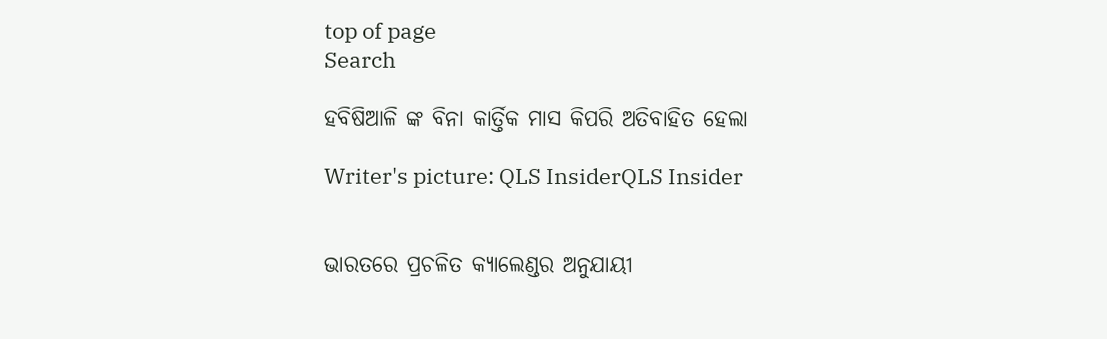top of page
Search

ହବିଷିଆଳି ଙ୍କ ବିନା କାର୍ତ୍ତିକ ମାସ କିପରି ଅତିବାହିତ ହେଲା

Writer's picture: QLS InsiderQLS Insider


ଭାରତରେ ପ୍ରଚଳିତ କ୍ୟାଲେଣ୍ଡର ଅନୁଯାୟୀ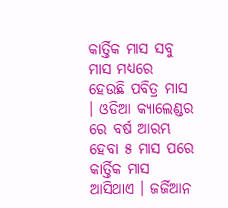କାର୍ତ୍ତିକ ମାସ ସବୁ ମାସ ମଧ୍ୟରେ ହେଉଛି ପବିତ୍ର ମାସ । ଓଡିଆ କ୍ୟାଲେଣ୍ଡର ରେ ବର୍ଷ ଆରମ୍ଭ ହେବା ୫ ମାସ ପରେ କାର୍ତ୍ତିକ ମାସ ଆସିଥାଏ । ଜର୍ଜିଆନ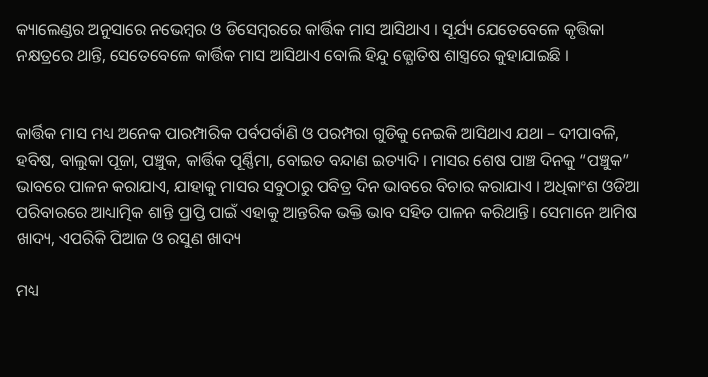କ୍ୟାଲେଣ୍ଡର ଅନୁସାରେ ନଭେମ୍ବର ଓ ଡିସେମ୍ବରରେ କାର୍ତ୍ତିକ ମାସ ଆସିଥାଏ । ସୂର୍ଯ୍ୟ ଯେତେବେଳେ କୃତ୍ତିକା ନକ୍ଷତ୍ରରେ ଥାନ୍ତି, ସେତେବେଳେ କାର୍ତ୍ତିକ ମାସ ଆସିଥାଏ ବୋଲି ହିନ୍ଦୁ ଜ୍ଯୋତିଷ ଶାସ୍ତ୍ରରେ କୁହାଯାଇଛି ।


କାର୍ତ୍ତିକ ମାସ ମଧ୍ୟ ଅନେକ ପାରମ୍ପାରିକ ପର୍ବପର୍ବାଣି ଓ ପରମ୍ପରା ଗୁଡିକୁ ନେଇକି ଆସିଥାଏ ଯଥା – ଦୀପାବଳି, ହବିଷ, ବାଲୁକା ପୂଜା, ପଞ୍ଚୁକ, କାର୍ତ୍ତିକ ପୂର୍ଣ୍ଣିମା, ବୋଇତ ବନ୍ଦାଣ ଇତ୍ୟାଦି । ମାସର ଶେଷ ପାଞ୍ଚ ଦିନକୁ “ପଞ୍ଚୁକ” ଭାବରେ ପାଳନ କରାଯାଏ, ଯାହାକୁ ମାସର ସବୁଠାରୁ ପବିତ୍ର ଦିନ ଭାବରେ ବିଚାର କରାଯାଏ । ଅଧିକାଂଶ ଓଡିଆ ପରିବାରରେ ଆଧ୍ୟାତ୍ମିକ ଶାନ୍ତି ପ୍ରାପ୍ତି ପାଇଁ ଏହାକୁ ଆନ୍ତରିକ ଭକ୍ତି ଭାବ ସହିତ ପାଳନ କରିଥାନ୍ତି। ସେମାନେ ଆମିଷ ଖାଦ୍ୟ, ଏପରିକି ପିଆଜ ଓ ରସୁଣ ଖାଦ୍ୟ

ମଧ୍ୟ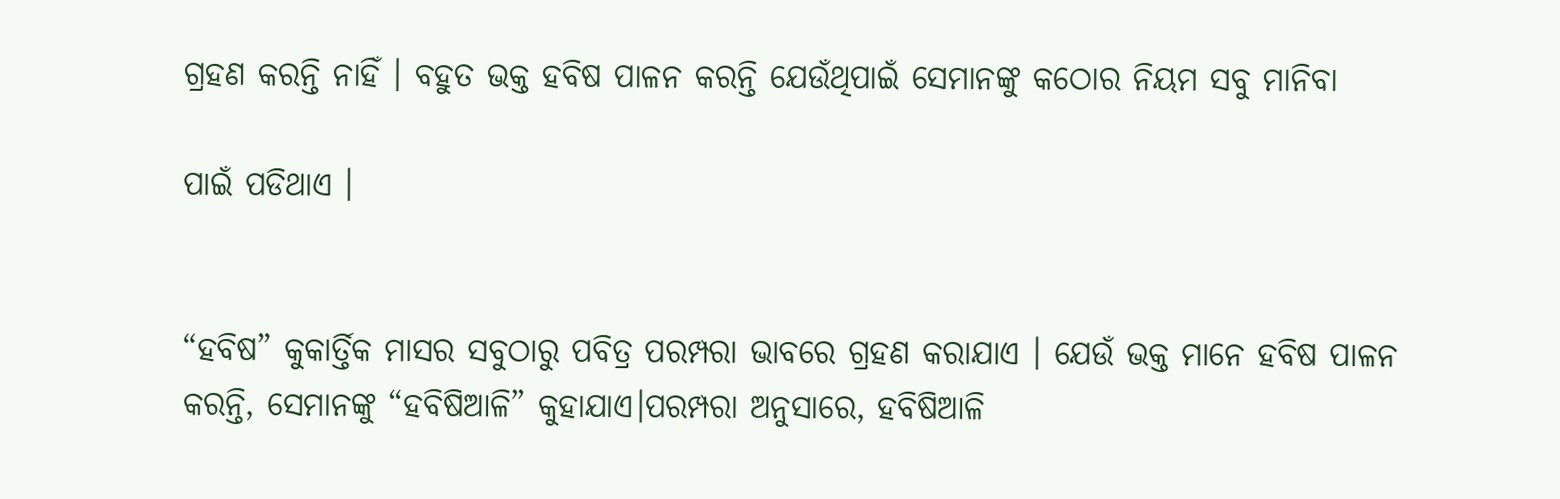ଗ୍ରହଣ କରନ୍ତି ନାହିଁ । ବହୁତ ଭକ୍ତ ହବିଷ ପାଳନ କରନ୍ତି ଯେଉଁଥିପାଇଁ ସେମାନଙ୍କୁ କଠୋର ନିୟମ ସବୁ ମାନିବା

ପାଇଁ ପଡିଥାଏ ।


“ହବିଷ” କୁକାର୍ତ୍ତିକ ମାସର ସବୁଠାରୁ ପବିତ୍ର ପରମ୍ପରା ଭାବରେ ଗ୍ରହଣ କରାଯାଏ । ଯେଉଁ ଭକ୍ତ ମାନେ ହବିଷ ପାଳନ କରନ୍ତି, ସେମାନଙ୍କୁ “ହବିଷିଆଳି” କୁହାଯାଏ।ପରମ୍ପରା ଅନୁସାରେ, ହବିଷିଆଳି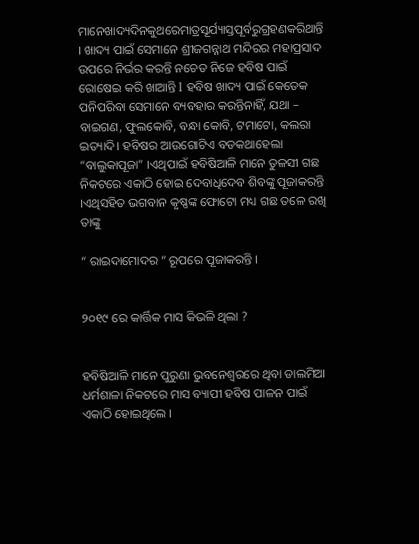ମାନେଖାଦ୍ୟଦିନକୁଥରେମାତ୍ରସୂର୍ଯ୍ୟାସ୍ତପୂର୍ବରୁଗ୍ରହଣକରିଥାନ୍ତି । ଖାଦ୍ୟ ପାଇଁ ସେମାନେ ଶ୍ରୀଜଗନ୍ନାଥ ମନ୍ଦିରର ମହାପ୍ରସାଦ ଉପରେ ନିର୍ଭର କରନ୍ତି ନଚେତ ନିଜେ ହବିଷ ପାଇଁ ରୋଷେଇ କରି ଖାଆନ୍ତି l ହବିଷ ଖାଦ୍ୟ ପାଇଁ କେତେକ ପନିପରିବା ସେମାନେ ବ୍ୟବହାର କରନ୍ତିନାହିଁ, ଯଥା – ବାଇଗଣ, ଫୁଲକୋବି, ବନ୍ଧା କୋବି, ଟମାଟୋ, କଲରା ଇତ୍ୟାଦି। ହବିଷର ଆଉଗୋଟିଏ ବଡକଥାହେଲା “ବାଲୁକାପୂଜା” ।ଏଥିପାଇଁ ହବିଷିଆଳି ମାନେ ତୁଳସୀ ଗଛ ନିକଟରେ ଏକାଠି ହୋଇ ଦେବାଧିଦେବ ଶିବଙ୍କୁ ପୂଜାକରନ୍ତି ।ଏଥିସହିତ ଭଗବାନ କୃଷ୍ଣଙ୍କ ଫୋଟୋ ମଧ୍ୟ ଗଛ ତଳେ ରଖି ତାଙ୍କୁ

“ ରାଇଦାମୋଦର “ ରୂପରେ ପୂଜାକରନ୍ତି ।


୨୦୧୯ ରେ କାର୍ତ୍ତିକ ମାସ କିଭଳି ଥିଲା ?


ହବିଷିଆଳି ମାନେ ପୁରୁଣା ଭୁବନେଶ୍ଵରରେ ଥିବା ଡାଲମିଆ ଧର୍ମଶାଳା ନିକଟରେ ମାସ ବ୍ୟାପୀ ହବିଷ ପାଳନ ପାଇଁ ଏକାଠି ହୋଇଥିଲେ ।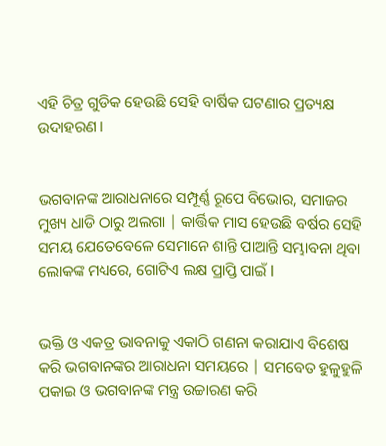ଏହି ଚିତ୍ର ଗୁଡିକ ହେଉଛି ସେହି ବାର୍ଷିକ ଘଟଣାର ପ୍ରତ୍ୟକ୍ଷ ଉଦାହରଣ।


ଭଗବାନଙ୍କ ଆରାଧନାରେ ସମ୍ପୂର୍ଣ୍ଣ ରୂପେ ବିଭୋର, ସମାଜର ମୁଖ୍ୟ ଧାଡି ଠାରୁ ଅଲଗା | କାର୍ତ୍ତିକ ମାସ ହେଉଛି ବର୍ଷର ସେହି ସମୟ ଯେତେବେଳେ ସେମାନେ ଶାନ୍ତି ପାଆନ୍ତି ସମ୍ଭାବନା ଥିବା ଲୋକଙ୍କ ମଧ୍ୟରେ, ଗୋଟିଏ ଲକ୍ଷ ପ୍ରାପ୍ତି ପାଇଁ l


ଭକ୍ତି ଓ ଏକତ୍ର ଭାବନାକୁ ଏକାଠି ଗଣନା କରାଯାଏ ବିଶେଷ କରି ଭଗବାନଙ୍କର ଆରାଧନା ସମୟରେ | ସମବେତ ହୁଳୁହୁଳି ପକାଇ ଓ ଭଗବାନଙ୍କ ମନ୍ତ୍ର ଉଚ୍ଚାରଣ କରି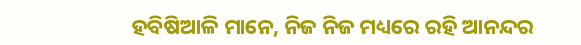ହବିଷିଆଳି ମାନେ, ନିଜ ନିଜ ମଧ୍ୟରେ ରହି ଆନନ୍ଦର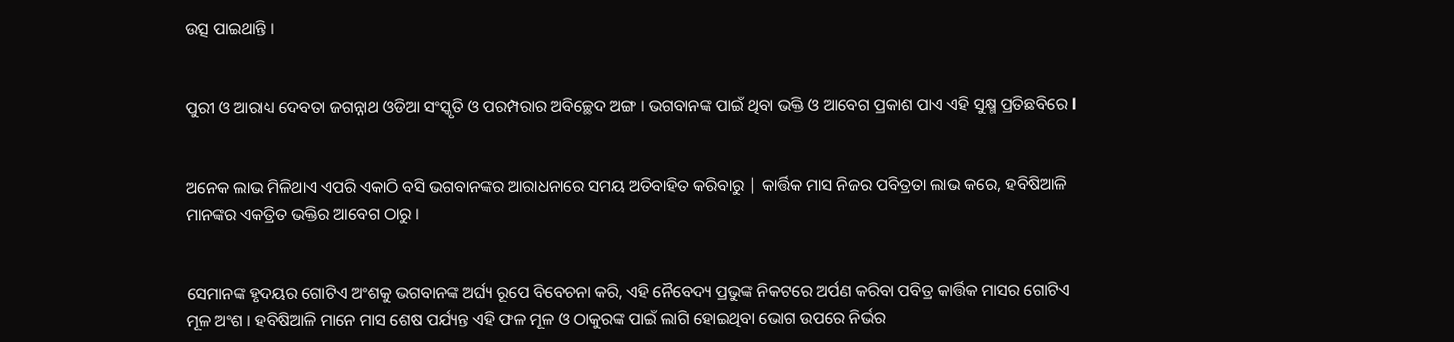ଉତ୍ସ ପାଇଥାନ୍ତି ।


ପୁରୀ ଓ ଆରାଧ୍ୟ ଦେବତା ଜଗନ୍ନାଥ ଓଡିଆ ସଂସ୍କୃତି ଓ ପରମ୍ପରାର ଅବିଚ୍ଛେଦ ଅଙ୍ଗ । ଭଗବାନଙ୍କ ପାଇଁ ଥିବା ଭକ୍ତି ଓ ଆବେଗ ପ୍ରକାଶ ପାଏ ଏହି ସୁକ୍ଷ୍ମ ପ୍ରତିଛବିରେ l


ଅନେକ ଲାଭ ମିଳିଥାଏ ଏପରି ଏକାଠି ବସି ଭଗବାନଙ୍କର ଆରାଧନାରେ ସମୟ ଅତିବାହିତ କରିବାରୁ | କାର୍ତ୍ତିକ ମାସ ନିଜର ପବିତ୍ରତା ଲାଭ କରେ, ହବିଷିଆଳି ମାନଙ୍କର ଏକତ୍ରିତ ଭକ୍ତିର ଆବେଗ ଠାରୁ ।


ସେମାନଙ୍କ ହୃଦୟର ଗୋଟିଏ ଅଂଶକୁ ଭଗବାନଙ୍କ ଅର୍ଘ୍ୟ ରୂପେ ବିବେଚନା କରି, ଏହି ନୈବେଦ୍ୟ ପ୍ରଭୁଙ୍କ ନିକଟରେ ଅର୍ପଣ କରିବା ପବିତ୍ର କାର୍ତ୍ତିକ ମାସର ଗୋଟିଏ ମୂଳ ଅଂଶ । ହବିଷିଆଳି ମାନେ ମାସ ଶେଷ ପର୍ଯ୍ୟନ୍ତ ଏହି ଫଳ ମୂଳ ଓ ଠାକୁରଙ୍କ ପାଇଁ ଲାଗି ହୋଇଥିବା ଭୋଗ ଉପରେ ନିର୍ଭର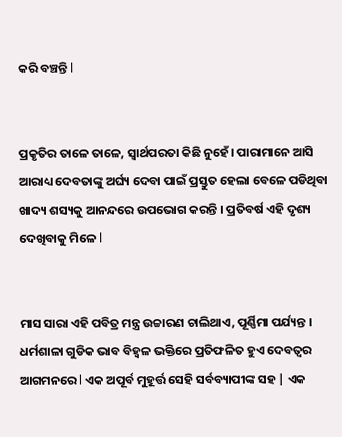କରି ବଞ୍ଚନ୍ତି l


ପ୍ରକୃତିର ତାଳେ ତାଳେ, ସ୍ଵାର୍ଥପରତା କିଛି ନୁହେଁ। ପାରାମାନେ ଆସି ଆରାଧ୍ୟ ଦେବତାଙ୍କୁ ଅର୍ଘ୍ୟ ଦେବା ପାଇଁ ପ୍ରସ୍ତୁତ ହେଲା ବେଳେ ପଡିଥିବା ଖାଦ୍ୟ ଶସ୍ୟକୁ ଆନନ୍ଦରେ ଉପଭୋଗ କରନ୍ତି । ପ୍ରତିବର୍ଷ ଏହି ଦୃଶ୍ୟ ଦେଖିବାକୁ ମିଳେ l


ମାସ ସାରା ଏହି ପବିତ୍ର ମନ୍ତ୍ର ଉଚ୍ଚାରଣ ଚାଲିଥାଏ, ପୂର୍ଣ୍ଣିମା ପର୍ଯ୍ୟନ୍ତ । ଧର୍ମଶାଳା ଗୁଡିକ ଭାବ ବିହ୍ଵଳ ଭକ୍ତିରେ ପ୍ରତିଫଳିତ ହୁଏ ଦେବତ୍ଵର ଆଗମନରେ l ଏକ ଅପୂର୍ବ ମୁହୂର୍ତ୍ତ ସେହି ସର୍ବବ୍ୟାପୀଙ୍କ ସହ | ଏକ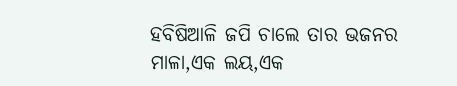ହବିଷିଆଳି ଜପି ଚାଲେ ତାର ଭଜନର ମାଳା,ଏକ ଲୟ,ଏକ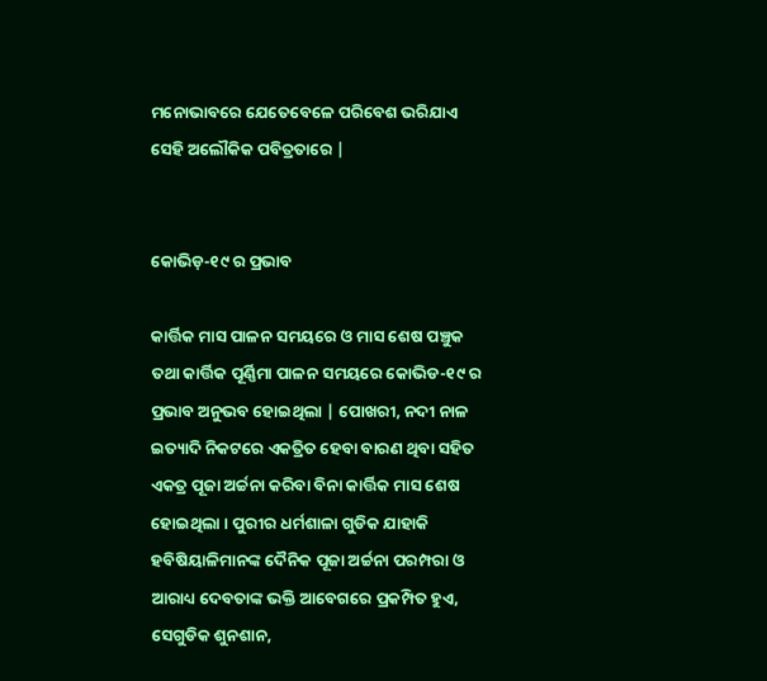ମନୋଭାବରେ ଯେତେବେଳେ ପରିବେଶ ଭରିଯାଏ ସେହି ଅଲୌକିକ ପବିତ୍ରତାରେ |


କୋଭିଡ଼-୧୯ ର ପ୍ରଭାବ

କାର୍ତ୍ତିକ ମାସ ପାଳନ ସମୟରେ ଓ ମାସ ଶେଷ ପଞ୍ଚୁକ ତଥା କାର୍ତ୍ତିକ ପୂର୍ଣ୍ଣିମା ପାଳନ ସମୟରେ କୋଭିଡ-୧୯ ର ପ୍ରଭାବ ଅନୁଭବ ହୋଇଥିଲା | ପୋଖରୀ, ନଦୀ ନାଳ ଇତ୍ୟାଦି ନିକଟରେ ଏକତ୍ରିତ ହେବା ବାରଣ ଥିବା ସହିତ ଏକତ୍ର ପୂଜା ଅର୍ଚ୍ଚନା କରିବା ବିନା କାର୍ତ୍ତିକ ମାସ ଶେଷ ହୋଇଥିଲା । ପୁରୀର ଧର୍ମଶାଳା ଗୁଡିକ ଯାହାକି ହବିଷିୟାଳିମାନଙ୍କ ଦୈନିକ ପୂଜା ଅର୍ଚ୍ଚନା ପରମ୍ପରା ଓ ଆରାଧ୍ୟ ଦେବତାଙ୍କ ଭକ୍ତି ଆବେଗରେ ପ୍ରକମ୍ପିତ ହୁଏ, ସେଗୁଡିକ ଶୁନଶାନ,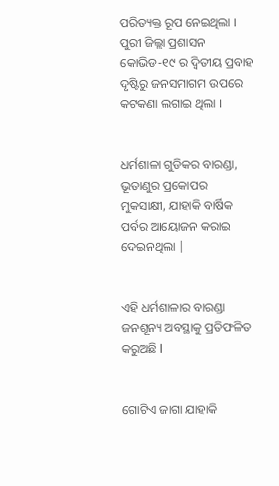ପରିତ୍ୟକ୍ତ ରୂପ ନେଇଥିଲା । ପୁରୀ ଜିଲ୍ଲା ପ୍ରଶାସନ କୋଭିଡ-୧୯ ର ଦ୍ଵିତୀୟ ପ୍ରବାହ ଦୃଷ୍ଟିରୁ ଜନସମାଗମ ଉପରେ କଟକଣା ଲଗାଇ ଥିଲା ।


ଧର୍ମଶାଳା ଗୁଡିକର ବାରଣ୍ଡା, ଭୂତାଣୁର ପ୍ରକୋପର ମୁକସାକ୍ଷୀ, ଯାହାକି ବାର୍ଷିକ ପର୍ବର ଆୟୋଜନ କରାଇ ଦେଇନଥିଲା |


ଏହି ଧର୍ମଶାଳାର ବାରଣ୍ଡା ଜନଶୂନ୍ୟ ଅବସ୍ଥାକୁ ପ୍ରତିଫଳିତ କରୁଅଛି l


ଗୋଟିଏ ଜାଗା ଯାହାକି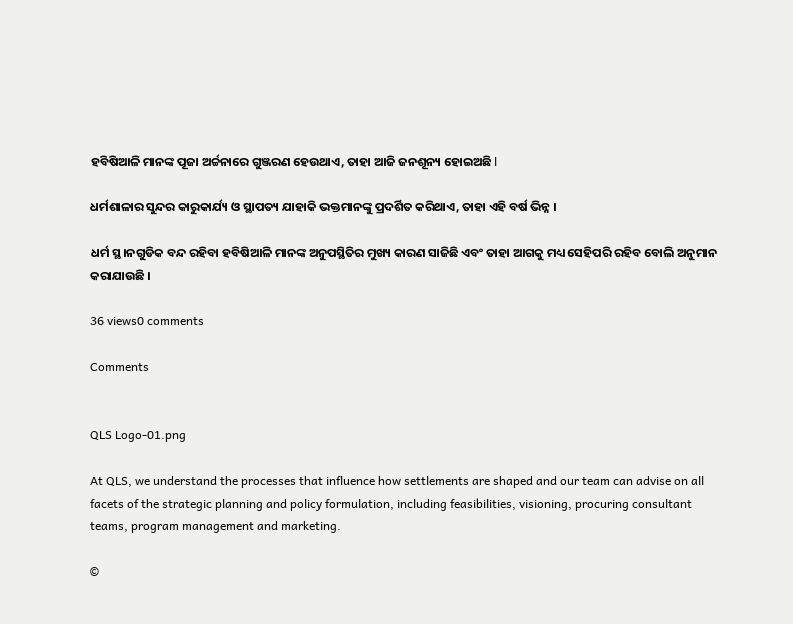ହବିଷିଆଳି ମାନଙ୍କ ପୂଜା ଅର୍ଚ୍ଚନାରେ ଗୁଞ୍ଜରଣ ହେଉଥାଏ, ତାହା ଆଜି ଜନଶୂନ୍ୟ ହୋଇଅଛି l

ଧର୍ମଶାଳାର ସୁନ୍ଦର କାରୁକାର୍ଯ୍ୟ ଓ ସ୍ଥାପତ୍ୟ ଯାହାକି ଭକ୍ତମାନଙ୍କୁ ପ୍ରଦର୍ଶିତ କରିଥାଏ, ତାହା ଏହି ବର୍ଷ ଭିନ୍ନ ।

ଧର୍ମ ସ୍ଥ।ନଗୁଡିକ ବନ୍ଦ ରହିବା ହବିଷିଆଳି ମାନଙ୍କ ଅନୁପସ୍ଥିତିର ମୁଖ୍ୟ କାରଣ ସାଜିଛି ଏବଂ ତାହା ଆଗକୁ ମଧ୍ୟ ସେହିପରି ରହିବ ବୋଲି ଅନୁମାନ କରାଯାଉଛି ।

36 views0 comments

Comments


QLS Logo-01.png

At QLS, we understand the processes that influence how settlements are shaped and our team can advise on all facets of the strategic planning and policy formulation, including feasibilities, visioning, procuring consultant teams, program management and marketing.

©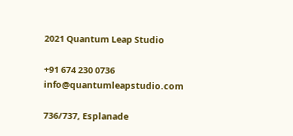2021 Quantum Leap Studio

+91 674 230 0736
info@quantumleapstudio.com

736/737, Esplanade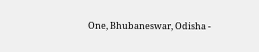One, Bhubaneswar, Odisha -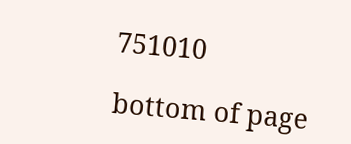751010

bottom of page